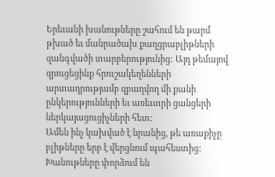Երեւանի խանութները շահում են թարմ թխած եւ մանրածախ քաղցրաբլիթների զանգվածի տարբերությունից: Այդ թեմայով զրուցեցինք հրուշակեղենների արտադրությամբ զբաղվող մի քանի ընկերությունների եւ առեւտրի ցանցերի ներկայացուցիչների հետ:
Ամեն ինչ կախված է նրանից, թե առաքիչը բլիթները երբ է վերցնում պահեստից: Խանութները փորձում են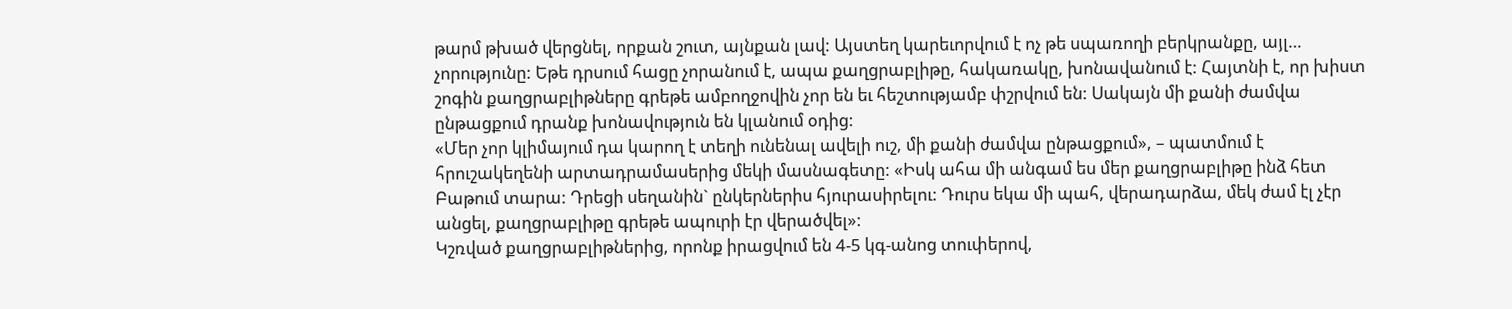թարմ թխած վերցնել, որքան շուտ, այնքան լավ: Այստեղ կարեւորվում է ոչ թե սպառողի բերկրանքը, այլ… չորությունը: Եթե դրսում հացը չորանում է, ապա քաղցրաբլիթը, հակառակը, խոնավանում է: Հայտնի է, որ խիստ շոգին քաղցրաբլիթները գրեթե ամբողջովին չոր են եւ հեշտությամբ փշրվում են: Սակայն մի քանի ժամվա ընթացքում դրանք խոնավություն են կլանում օդից:
«Մեր չոր կլիմայում դա կարող է տեղի ունենալ ավելի ուշ, մի քանի ժամվա ընթացքում», – պատմում է հրուշակեղենի արտադրամասերից մեկի մասնագետը: «Իսկ ահա մի անգամ ես մեր քաղցրաբլիթը ինձ հետ Բաթում տարա: Դրեցի սեղանին` ընկերներիս հյուրասիրելու: Դուրս եկա մի պահ, վերադարձա, մեկ ժամ էլ չէր անցել, քաղցրաբլիթը գրեթե ապուրի էր վերածվել»:
Կշռված քաղցրաբլիթներից, որոնք իրացվում են 4-5 կգ-անոց տուփերով,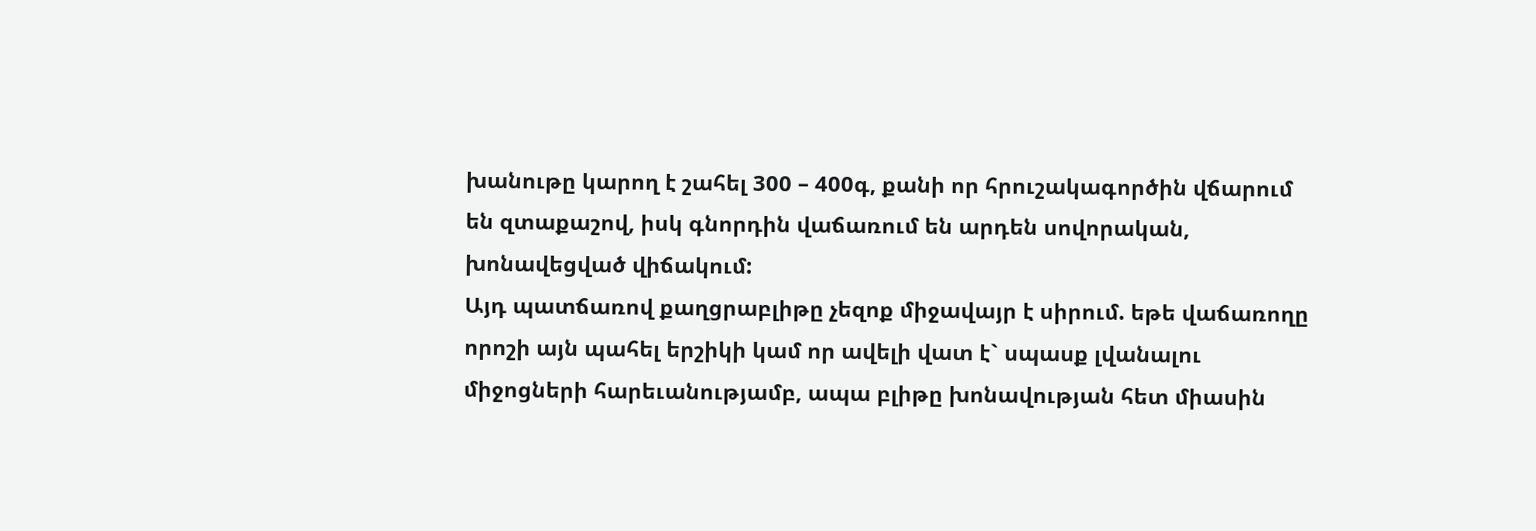խանութը կարող է շահել 300 – 400գ, քանի որ հրուշակագործին վճարում են զտաքաշով, իսկ գնորդին վաճառում են արդեն սովորական, խոնավեցված վիճակում:
Այդ պատճառով քաղցրաբլիթը չեզոք միջավայր է սիրում. եթե վաճառողը որոշի այն պահել երշիկի կամ որ ավելի վատ է` սպասք լվանալու միջոցների հարեւանությամբ, ապա բլիթը խոնավության հետ միասին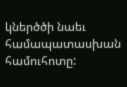կներծծի նաեւ համապատասխան համուհոտը: